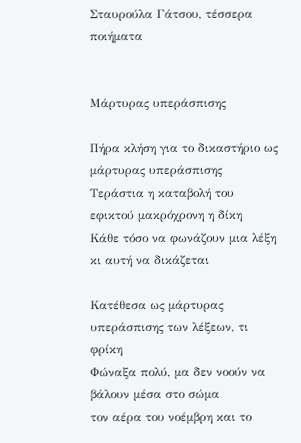Σταυρούλα Γάτσου, τέσσερα ποιήματα


Μάρτυρας υπεράσπισης

Πήρα κλήση για το δικαστήριο ως μάρτυρας υπεράσπισης
Τεράστια η καταβολή του εφικτού μακρόχρονη η δίκη
Κάθε τόσο να φωνάζουν μια λέξη κι αυτή να δικάζεται

Κατέθεσα ως μάρτυρας υπεράσπισης των λέξεων, τι φρίκη
Φώναξα πολύ, μα δεν νοούν να βάλουν μέσα στο σώμα
τον αέρα του νοέμβρη και το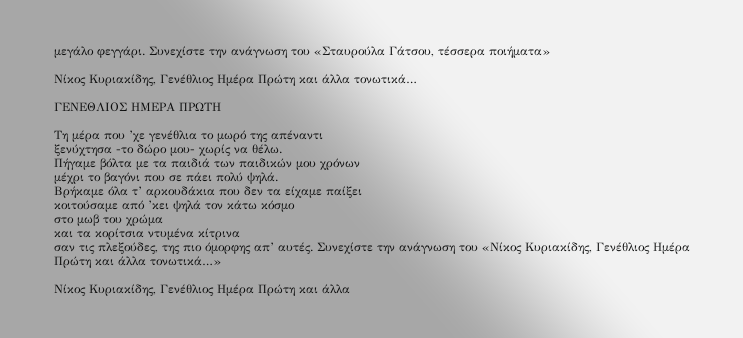μεγάλο φεγγάρι. Συνεχίστε την ανάγνωση του «Σταυρούλα Γάτσου, τέσσερα ποιήματα»

Νίκος Κυριακίδης, Γενέθλιος Ημέρα Πρώτη και άλλα τονωτικά…

ΓΕΝΕΘΛΙΟΣ ΗΜΕΡΑ ΠΡΩΤΗ

Τη μέρα που ’χε γενέθλια το μωρό της απέναντι
ξενύχτησα -το δώρο μου- χωρίς να θέλω.
Πήγαμε βόλτα με τα παιδιά των παιδικών μου χρόνων
μέχρι το βαγόνι που σε πάει πολύ ψηλά.
Βρήκαμε όλα τ’ αρκουδάκια που δεν τα είχαμε παίξει
κοιτούσαμε από ’κει ψηλά τον κάτω κόσμο
στο μωβ του χρώμα
και τα κορίτσια ντυμένα κίτρινα
σαν τις πλεξούδες, της πιο όμορφης απ’ αυτές. Συνεχίστε την ανάγνωση του «Νίκος Κυριακίδης, Γενέθλιος Ημέρα Πρώτη και άλλα τονωτικά…»

Νίκος Κυριακίδης, Γενέθλιος Ημέρα Πρώτη και άλλα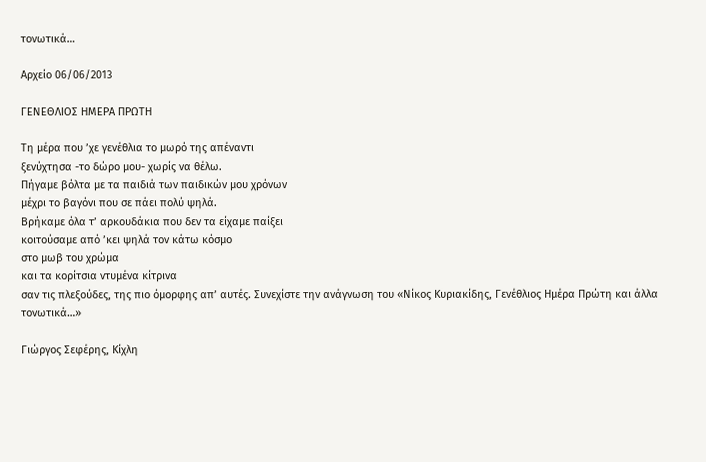τονωτικά…

Αρχείο 06/06/2013

ΓΕΝΕΘΛΙΟΣ ΗΜΕΡΑ ΠΡΩΤΗ

Τη μέρα που ’χε γενέθλια το μωρό της απέναντι
ξενύχτησα -το δώρο μου- χωρίς να θέλω.
Πήγαμε βόλτα με τα παιδιά των παιδικών μου χρόνων
μέχρι το βαγόνι που σε πάει πολύ ψηλά.
Βρήκαμε όλα τ’ αρκουδάκια που δεν τα είχαμε παίξει
κοιτούσαμε από ’κει ψηλά τον κάτω κόσμο
στο μωβ του χρώμα
και τα κορίτσια ντυμένα κίτρινα
σαν τις πλεξούδες, της πιο όμορφης απ’ αυτές. Συνεχίστε την ανάγνωση του «Νίκος Κυριακίδης, Γενέθλιος Ημέρα Πρώτη και άλλα τονωτικά…»

Γιώργος Σεφέρης, Κίχλη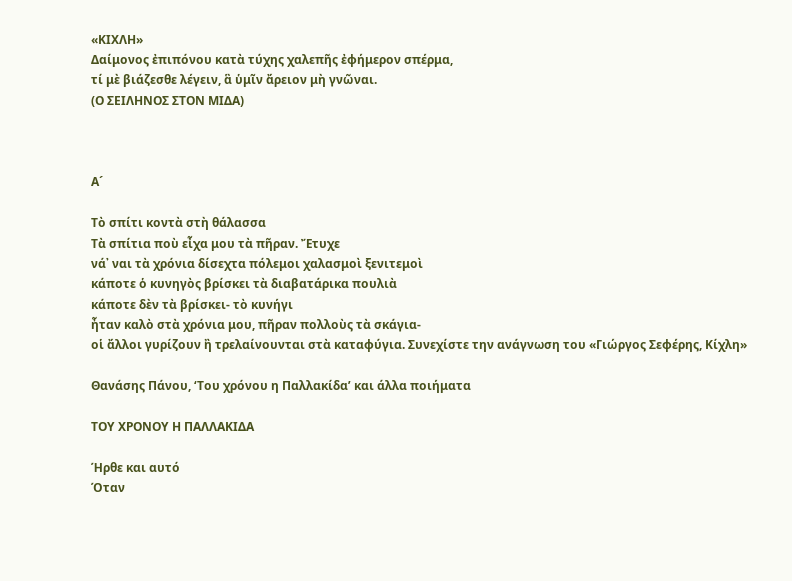«ΚΙΧΛΗ»
Δαίμονος ἐπιπόνου κατὰ τύχης χαλεπῆς ἐφήμερον σπέρμα,
τί μὲ βιάζεσθε λέγειν, ἃ ὑμῖν ἄρειον μὴ γνῶναι.
(Ο ΣΕΙΛΗΝΟΣ ΣΤΟΝ ΜΙΔΑ)



Α´

Τὸ σπίτι κοντὰ στὴ θάλασσα
Τὰ σπίτια ποὺ εἶχα μου τὰ πῆραν. Ἔτυχε
νά᾿ ναι τὰ χρόνια δίσεχτα πόλεμοι χαλασμοὶ ξενιτεμοὶ
κάποτε ὁ κυνηγὸς βρίσκει τὰ διαβατάρικα πουλιὰ
κάποτε δὲν τὰ βρίσκει- τὸ κυνήγι
ἦταν καλὸ στὰ χρόνια μου, πῆραν πολλοὺς τὰ σκάγια-
οἱ ἄλλοι γυρίζουν ἢ τρελαίνουνται στὰ καταφύγια. Συνεχίστε την ανάγνωση του «Γιώργος Σεφέρης, Κίχλη»

Θανάσης Πάνου, ‘Του χρόνου η Παλλακίδα’ και άλλα ποιήματα

ΤΟΥ ΧΡΟΝΟΥ Η ΠΑΛΛΑΚΙΔΑ

Ήρθε και αυτό
Όταν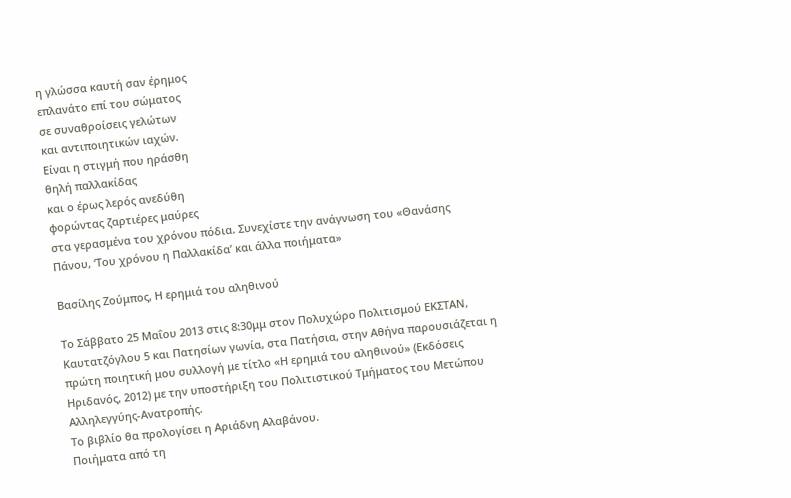η γλώσσα καυτή σαν έρημος
επλανάτο επί του σώματος
σε συναθροίσεις γελώτων
και αντιποιητικών ιαχών.
Είναι η στιγμή που ηράσθη
θηλή παλλακίδας
και ο έρως λερός ανεδύθη
φορώντας ζαρτιέρες μαύρες
στα γερασμένα του χρόνου πόδια. Συνεχίστε την ανάγνωση του «Θανάσης Πάνου, ‘Του χρόνου η Παλλακίδα’ και άλλα ποιήματα»

Βασίλης Ζούμπος, Η ερημιά του αληθινού

Το Σάββατο 25 Μαΐου 2013 στις 8:30μμ στον Πολυχώρο Πολιτισμού ΕΚΣΤΑΝ, Καυτατζόγλου 5 και Πατησίων γωνία, στα Πατήσια, στην Αθήνα παρουσιάζεται η πρώτη ποιητική μου συλλογή με τίτλο «Η ερημιά του αληθινού» (Εκδόσεις Ηριδανός, 2012) με την υποστήριξη του Πολιτιστικού Τμήματος του Μετώπου Αλληλεγγύης-Ανατροπής.
Το βιβλίο θα προλογίσει η Αριάδνη Αλαβάνου.
Ποιήματα από τη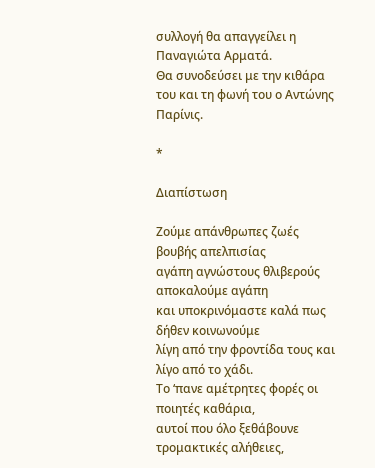συλλογή θα απαγγείλει η Παναγιώτα Αρματά.
Θα συνοδεύσει με την κιθάρα του και τη φωνή του ο Αντώνης Παρίνις.

*

Διαπίστωση

Ζούμε απάνθρωπες ζωές βουβής απελπισίας
αγάπη αγνώστους θλιβερούς αποκαλούμε αγάπη
και υποκρινόμαστε καλά πως δήθεν κοινωνούμε
λίγη από την φροντίδα τους και λίγο από το χάδι.
Το ‘πανε αμέτρητες φορές οι ποιητές καθάρια,
αυτοί που όλο ξεθάβουνε τρομακτικές αλήθειες,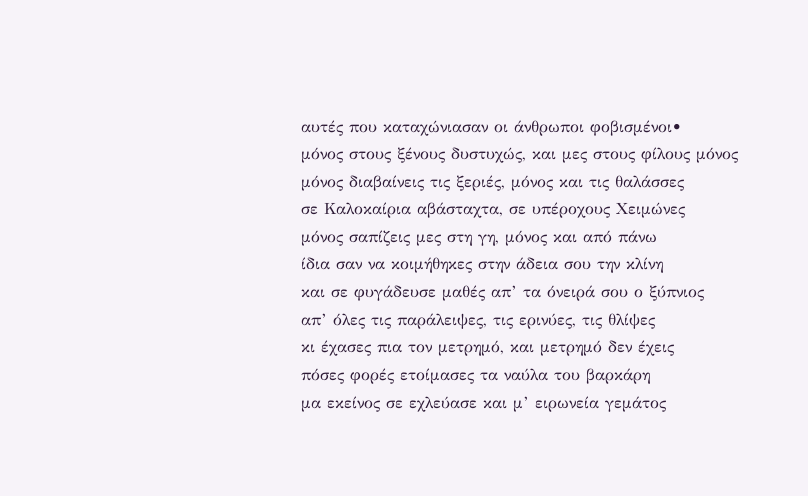αυτές που καταχώνιασαν οι άνθρωποι φοβισμένοι•
μόνος στους ξένους δυστυχώς, και μες στους φίλους μόνος
μόνος διαβαίνεις τις ξεριές, μόνος και τις θαλάσσες
σε Καλοκαίρια αβάσταχτα, σε υπέροχους Χειμώνες
μόνος σαπίζεις μες στη γη, μόνος και από πάνω
ίδια σαν να κοιμήθηκες στην άδεια σου την κλίνη
και σε φυγάδευσε μαθές απ’ τα όνειρά σου ο ξύπνιος
απ’ όλες τις παράλειψες, τις ερινύες, τις θλίψες
κι έχασες πια τον μετρημό, και μετρημό δεν έχεις
πόσες φορές ετοίμασες τα ναύλα του βαρκάρη
μα εκείνος σε εχλεύασε και μ’ ειρωνεία γεμάτος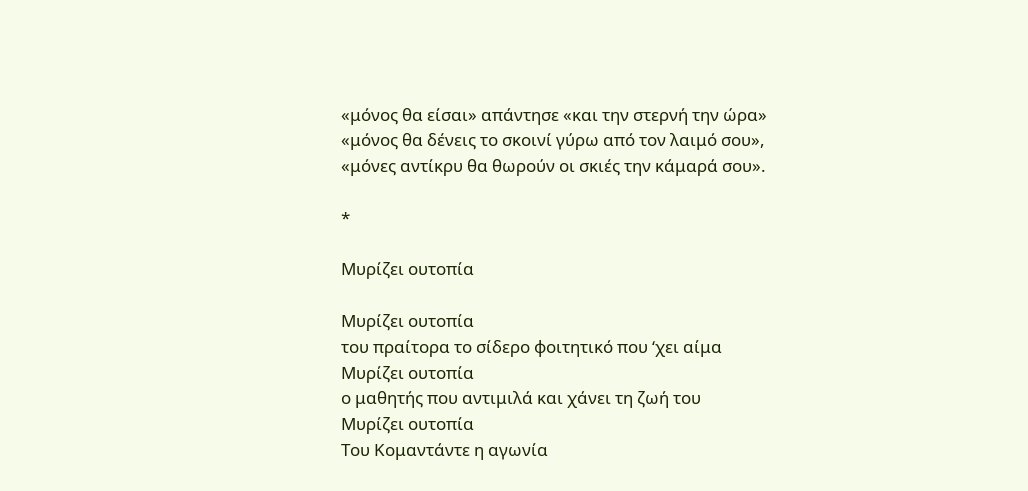«μόνος θα είσαι» απάντησε «και την στερνή την ώρα»
«μόνος θα δένεις το σκοινί γύρω από τον λαιμό σου»,
«μόνες αντίκρυ θα θωρούν οι σκιές την κάμαρά σου».

*

Μυρίζει ουτοπία

Μυρίζει ουτοπία
του πραίτορα το σίδερο φοιτητικό που ‘χει αίμα
Μυρίζει ουτοπία
ο μαθητής που αντιμιλά και χάνει τη ζωή του
Μυρίζει ουτοπία
Του Κομαντάντε η αγωνία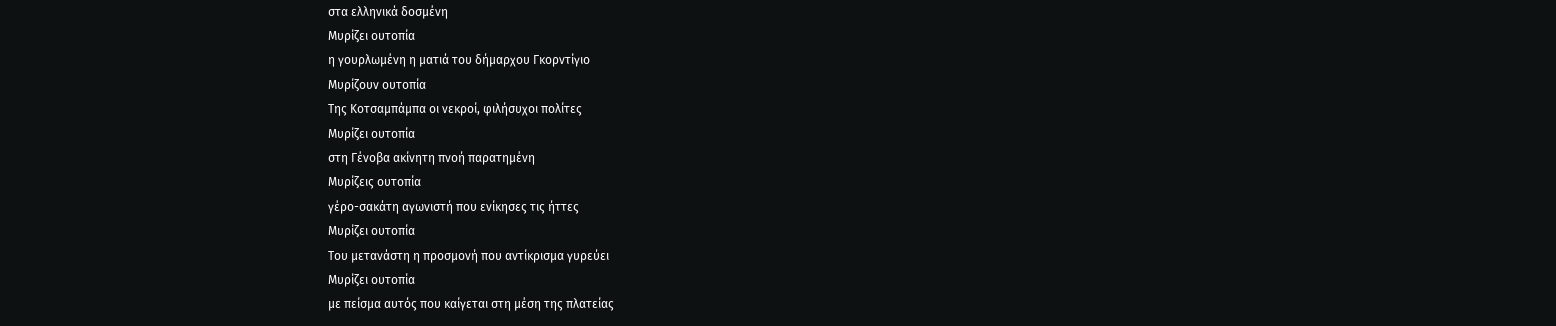στα ελληνικά δοσμένη
Μυρίζει ουτοπία
η γουρλωμένη η ματιά του δήμαρχου Γκορντίγιο
Μυρίζουν ουτοπία
Της Κοτσαμπάμπα οι νεκροί, φιλήσυχοι πολίτες
Μυρίζει ουτοπία
στη Γένοβα ακίνητη πνοή παρατημένη
Μυρίζεις ουτοπία
γέρο-σακάτη αγωνιστή που ενίκησες τις ήττες
Μυρίζει ουτοπία
Του μετανάστη η προσμονή που αντίκρισμα γυρεύει
Μυρίζει ουτοπία
με πείσμα αυτός που καίγεται στη μέση της πλατείας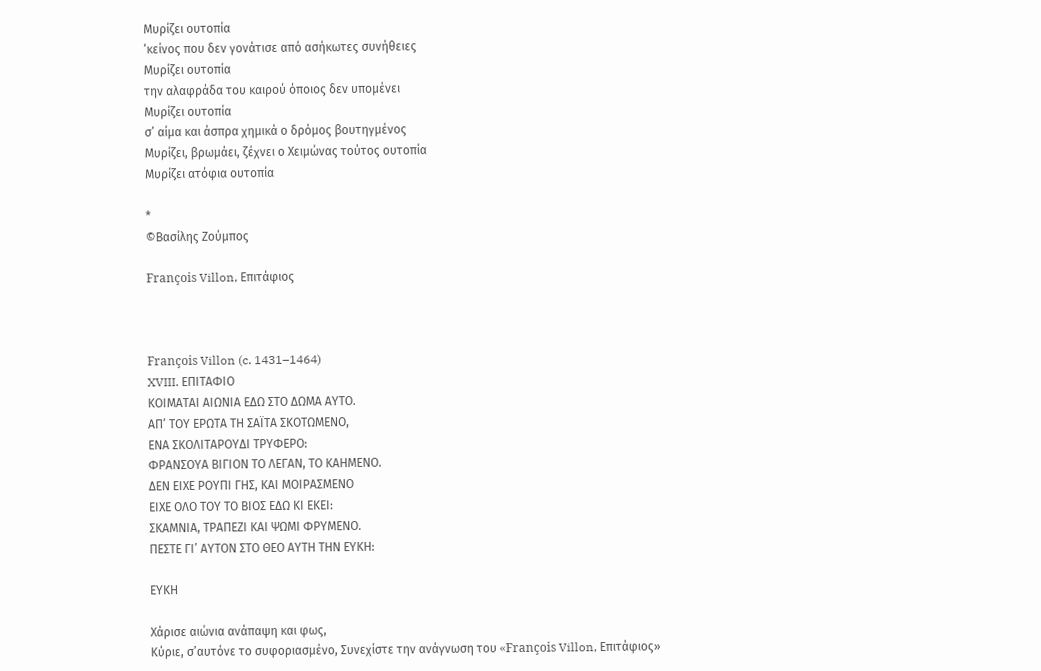Μυρίζει ουτοπία
‘κείνος που δεν γονάτισε από ασήκωτες συνήθειες
Μυρίζει ουτοπία
την αλαφράδα του καιρού όποιος δεν υπομένει
Μυρίζει ουτοπία
σ’ αίμα και άσπρα χημικά ο δρόμος βουτηγμένος
Μυρίζει, βρωμάει, ζέχνει ο Χειμώνας τούτος ουτοπία
Μυρίζει ατόφια ουτοπία

*
©Βασίλης Ζούμπος

François Villon, Επιτάφιος



François Villon (c. 1431–1464)
XVIII. ΕΠΙΤΑΦΙΟ
ΚΟΙΜΑΤΑΙ ΑΙΩΝΙΑ ΕΔΩ ΣΤΟ ΔΩΜΑ ΑΥΤΟ.
ΑΠ’ ΤΟΥ ΕΡΩΤΑ ΤΗ ΣΑΪΤΑ ΣΚΟΤΩΜΕΝΟ,
ΕΝΑ ΣΚΟΛΙΤΑΡΟΥΔΙ ΤΡΥΦΕΡΟ:
ΦΡΑΝΣΟΥΑ ΒΙΓΙΟΝ ΤΟ ΛΕΓΑΝ, ΤΟ ΚΑΗΜΕΝΟ.
ΔΕΝ ΕΙΧΕ ΡΟΥΠΙ ΓΗΣ, ΚΑΙ ΜΟΙΡΑΣΜΕΝΟ
ΕΙΧΕ ΟΛΟ ΤΟΥ ΤΟ ΒΙΟΣ ΕΔΩ ΚΙ ΕΚΕΙ:
ΣΚΑΜΝΙΑ, ΤΡΑΠΕΖΙ ΚΑΙ ΨΩΜΙ ΦΡΥΜΕΝΟ.
ΠΕΣΤΕ ΓΙ’ ΑΥΤΟΝ ΣΤΟ ΘΕΟ ΑΥΤΗ ΤΗΝ ΕΥΚΗ:

ΕΥΚΗ

Χάρισε αιώνια ανάπαψη και φως,
Κύριε, σ’αυτόνε το συφοριασμένο, Συνεχίστε την ανάγνωση του «François Villon, Επιτάφιος»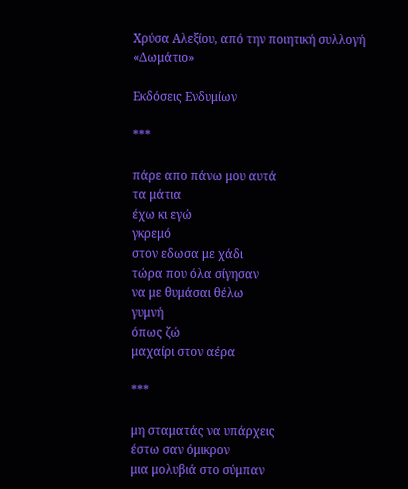Χρύσα Αλεξίου, από την ποιητική συλλογή «Δωμάτιο»

Εκδόσεις Ενδυμίων

***

πάρε απο πάνω μου αυτά
τα μάτια
έχω κι εγώ
γκρεμό
στον εδωσα με χάδι
τώρα που όλα σίγησαν
να με θυμάσαι θέλω
γυμνή
όπως ζώ
μαχαίρι στον αέρα

***

μη σταματάς να υπάρχεις
έστω σαν όμικρον
μια μολυβιά στο σύμπαν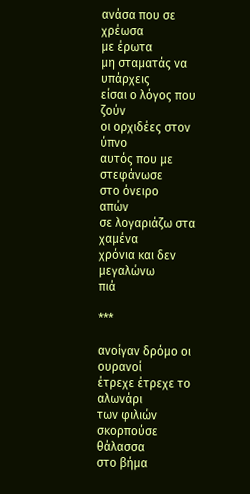ανάσα που σε χρέωσα
με έρωτα
μη σταματάς να υπάρχεις
είσαι ο λόγος που ζούν
οι ορχιδέες στον ύπνο
αυτός που με στεφάνωσε
στο όνειρο
απών
σε λογαριάζω στα χαμένα
χρόνια και δεν μεγαλώνω
πιά

***

ανοίγαν δρόμο οι ουρανοί
έτρεχε έτρεχε το αλωνάρι
των φιλιών
σκορπούσε θάλασσα
στο βήμα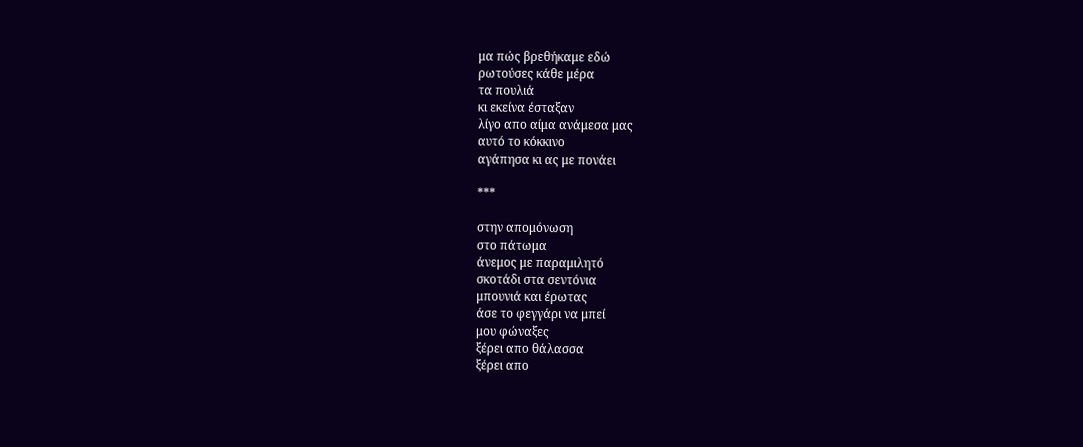μα πώς βρεθήκαμε εδώ
ρωτούσες κάθε μέρα
τα πουλιά
κι εκείνα έσταξαν
λίγο απο αίμα ανάμεσα μας
αυτό το κόκκινο
αγάπησα κι ας με πονάει

***

στην απομόνωση
στο πάτωμα
άνεμος με παραμιλητό
σκοτάδι στα σεντόνια
μπουνιά και έρωτας
άσε το φεγγάρι να μπεί
μου φώναξες
ξέρει απο θάλασσα
ξέρει απο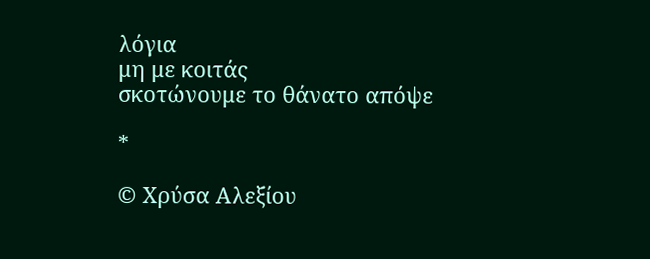λόγια
μη με κοιτάς
σκοτώνουμε το θάνατο απόψε

*

© Χρύσα Αλεξίου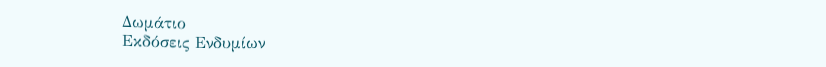Δωμάτιο
Εκδόσεις Ενδυμίων